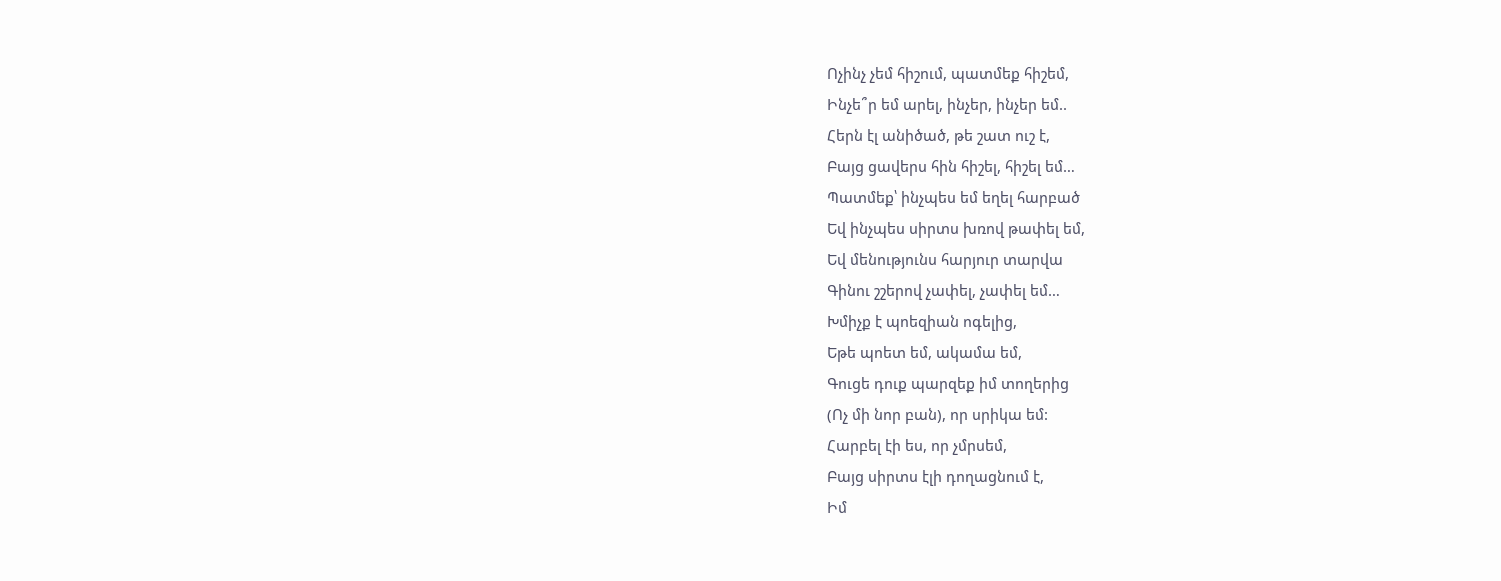Ոչինչ չեմ հիշում, պատմեք հիշեմ,
Ինչե՞ր եմ արել, ինչեր, ինչեր եմ..
Հերն էլ անիծած, թե շատ ուշ է,
Բայց ցավերս հին հիշել, հիշել եմ…
Պատմեք՝ ինչպես եմ եղել հարբած
Եվ ինչպես սիրտս խռով թափել եմ,
Եվ մենությունս հարյուր տարվա
Գինու շշերով չափել, չափել եմ…
Խմիչք է պոեզիան ոգելից,
Եթե պոետ եմ, ակամա եմ,
Գուցե դուք պարզեք իմ տողերից
(Ոչ մի նոր բան), որ սրիկա եմ:
Հարբել էի ես, որ չմրսեմ,
Բայց սիրտս էլի դողացնում է,
Իմ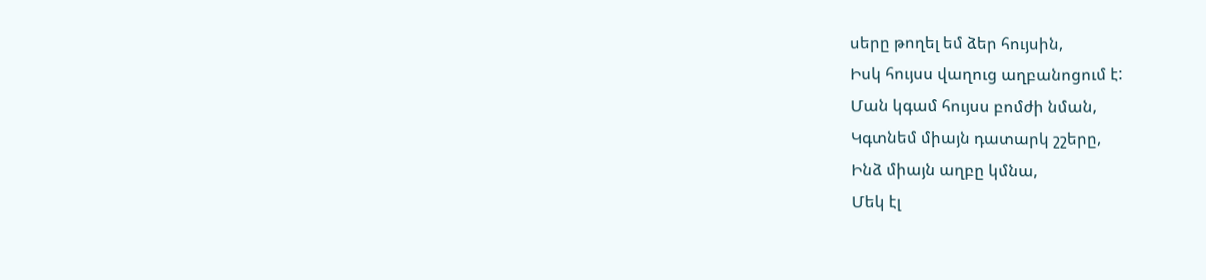սերը թողել եմ ձեր հույսին,
Իսկ հույսս վաղուց աղբանոցում է:
Ման կգամ հույսս բոմժի նման,
Կգտնեմ միայն դատարկ շշերը,
Ինձ միայն աղբը կմնա,
Մեկ էլ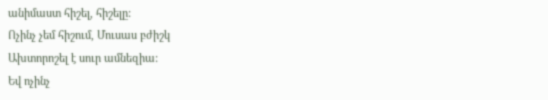անիմաստ հիշել, հիշելը:
Ոչինչ չեմ հիշում, Մուսաս բժիշկ
Ախտորոշել է սուր ամնեզիա:
Եվ ոչինչ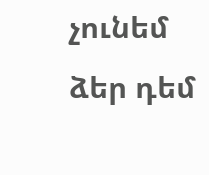չունեմ ձեր դեմ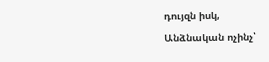դույզն իսկ,
Անձնական ոչինչ՝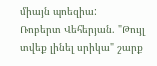միայն պոեզիա:
Ռոբերտ Վեհերյան. "Թույլ տվեք լինել սրիկա" շարք